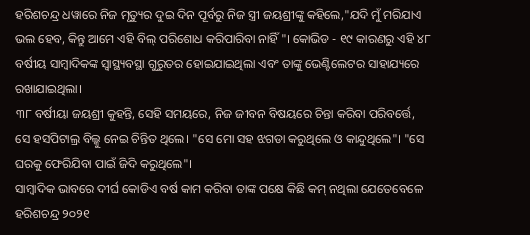ହରିଶଚନ୍ଦ୍ର ଧୱାରେ ନିଜ ମୃତ୍ୟୁର ଦୁଇ ଦିନ ପୂର୍ବରୁ ନିଜ ସ୍ତ୍ରୀ ଜୟଶ୍ରୀଙ୍କୁ କହିଲେ,"ଯଦି ମୁଁ ମରିଯାଏ ଭଲ ହେବ, କିନ୍ତୁ ଆମେ ଏହି ବିଲ୍ ପରିଶୋଧ କରିପାରିବା ନାହିଁ"। କୋଭିଡ - ୧୯ କାରଣରୁ ଏହି ୪୮ ବର୍ଷୀୟ ସାମ୍ବାଦିକଙ୍କ ସ୍ୱାସ୍ଥ୍ୟବସ୍ଥା ଗୁରୁତର ହୋଇଯାଇଥିଲା ଏବଂ ତାଙ୍କୁ ଭେଣ୍ଟିଲେଟର ସାହାଯ୍ୟରେ ରଖାଯାଇଥିଲା।
୩୮ ବର୍ଷୀୟା ଜୟଶ୍ରୀ କୁହନ୍ତି, ସେହି ସମୟରେ, ନିଜ ଜୀବନ ବିଷୟରେ ଚିନ୍ତା କରିବା ପରିବର୍ତ୍ତେ, ସେ ହସପିଟାଲ୍ର ବିଲ୍କୁ ନେଇ ଚିନ୍ତିତ ଥିଲେ। "ସେ ମୋ ସହ ଝଗଡା କରୁଥିଲେ ଓ କାନ୍ଦୁଥିଲେ"। "ସେ ଘରକୁ ଫେରିଯିବା ପାଇଁ ଜିଦି କରୁଥିଲେ"।
ସାମ୍ବାଦିକ ଭାବରେ ଦୀର୍ଘ କୋଡିଏ ବର୍ଷ କାମ କରିବା ତାଙ୍କ ପକ୍ଷେ କିଛି କମ୍ ନଥିଲା ଯେତେବେଳେ ହରିଶଚନ୍ଦ୍ର ୨୦୨୧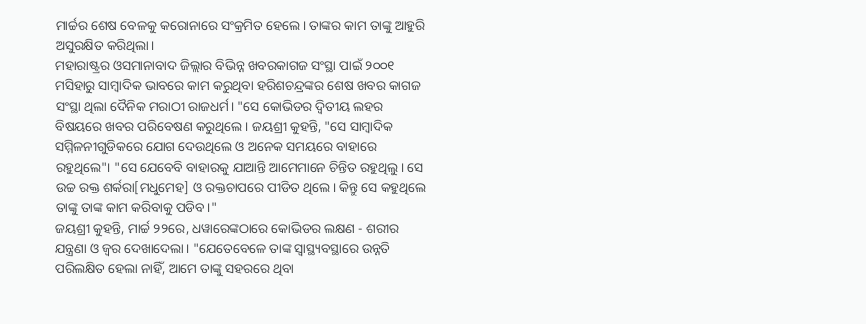ମାର୍ଚ୍ଚର ଶେଷ ବେଳକୁ କରୋନାରେ ସଂକ୍ରମିତ ହେଲେ। ତାଙ୍କର କାମ ତାଙ୍କୁ ଆହୁରି ଅସୁରକ୍ଷିତ କରିଥିଲା।
ମହାରାଷ୍ଟ୍ରର ଓସମାନାବାଦ ଜିଲ୍ଲାର ବିଭିନ୍ନ ଖବରକାଗଜ ସଂସ୍ଥା ପାଇଁ ୨୦୦୧ ମସିହାରୁ ସାମ୍ବାଦିକ ଭାବରେ କାମ କରୁଥିବା ହରିଶଚନ୍ଦ୍ରଙ୍କର ଶେଷ ଖବର କାଗଜ ସଂସ୍ଥା ଥିଲା ଦୈନିକ ମରାଠୀ ରାଜଧର୍ମ। "ସେ କୋଭିଡର ଦ୍ୱିତୀୟ ଲହର ବିଷୟରେ ଖବର ପରିବେଷଣ କରୁଥିଲେ। ଜୟଶ୍ରୀ କୁହନ୍ତି, "ସେ ସାମ୍ବାଦିକ ସମ୍ମିଳନୀଗୁଡିକରେ ଯୋଗ ଦେଉଥିଲେ ଓ ଅନେକ ସମୟରେ ବାହାରେ ରହୁଥିଲେ"। "ସେ ଯେବେବି ବାହାରକୁ ଯାଆନ୍ତି ଆମେମାନେ ଚିନ୍ତିତ ରହୁଥିଲୁ। ସେ ଉଚ୍ଚ ରକ୍ତ ଶର୍କରା[ମଧୁମେହ] ଓ ରକ୍ତଚାପରେ ପୀଡିତ ଥିଲେ। କିନ୍ତୁ ସେ କହୁଥିଲେ ତାଙ୍କୁ ତାଙ୍କ କାମ କରିବାକୁ ପଡିବ।"
ଜୟଶ୍ରୀ କୁହନ୍ତି, ମାର୍ଚ୍ଚ ୨୨ରେ, ଧୱାରେଙ୍କଠାରେ କୋଭିଡର ଲକ୍ଷଣ - ଶରୀର ଯନ୍ତ୍ରଣା ଓ ଜ୍ୱର ଦେଖାଦେଲା। "ଯେତେବେଳେ ତାଙ୍କ ସ୍ୱାସ୍ଥ୍ୟବସ୍ଥାରେ ଉନ୍ନତି ପରିଲକ୍ଷିତ ହେଲା ନାହିଁ, ଆମେ ତାଙ୍କୁ ସହରରେ ଥିବା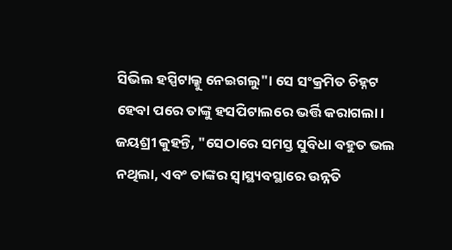ସିଭିଲ ହସ୍ପିଟାଲ୍କୁ ନେଇଗଲୁ"। ସେ ସଂକ୍ରମିତ ଚିହ୍ନଟ ହେବା ପରେ ତାଙ୍କୁ ହସପିଟାଲରେ ଭର୍ତ୍ତି କରାଗଲା। ଜୟଶ୍ରୀ କୁହନ୍ତି, "ସେଠାରେ ସମସ୍ତ ସୁବିଧା ବହୁତ ଭଲ ନଥିଲା, ଏବଂ ତାଙ୍କର ସ୍ୱାସ୍ଥ୍ୟବସ୍ଥାରେ ଉନ୍ନତି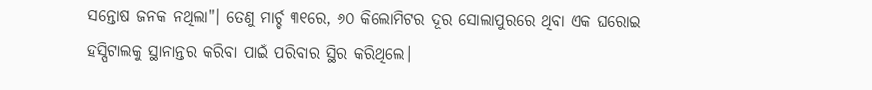ସନ୍ତୋଷ ଜନକ ନଥିଲା"। ତେଣୁ ମାର୍ଚ୍ଚ ୩୧ରେ, ୬୦ କିଲୋମିଟର ଦୂର ସୋଲାପୁରରେ ଥିବା ଏକ ଘରୋଇ ହସ୍ପିଟାଲକୁ ସ୍ଥାନାନ୍ତର କରିବା ପାଇଁ ପରିବାର ସ୍ଥିର କରିଥିଲେ।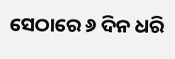ସେଠାରେ ୬ ଦିନ ଧରି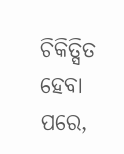ଚିକିତ୍ସିତ ହେବା ପରେ,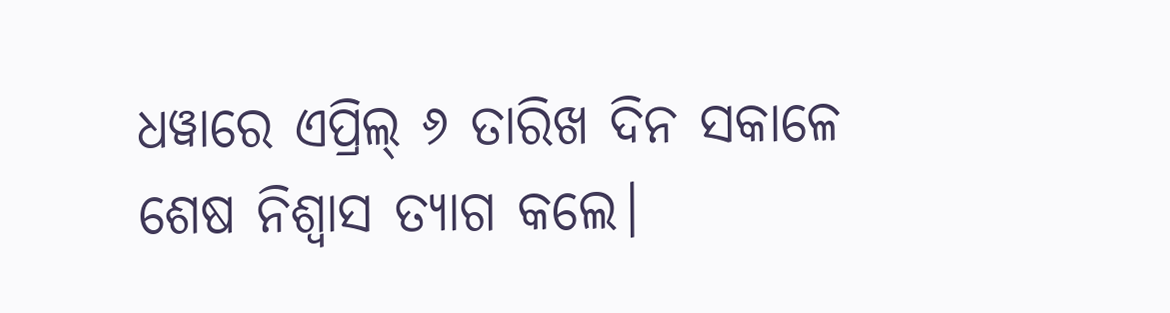ଧୱାରେ ଏପ୍ରିଲ୍ ୬ ତାରିଖ ଦିନ ସକାଳେ ଶେଷ ନିଶ୍ୱାସ ତ୍ୟାଗ କଲେ।